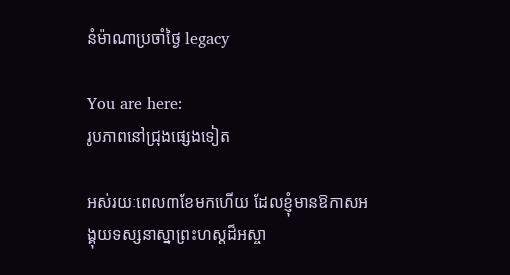នំម៉ាណាប្រចាំថ្ងៃ legacy

You are here:
រូបភាពនៅជ្រុងផ្សេងទៀត

អស់រយៈពេល៣ខែមកហើយ ដែលខ្ញុំមានឱកាសអង្គុយទស្សនាស្នាព្រះហស្តដ៏អស្ចា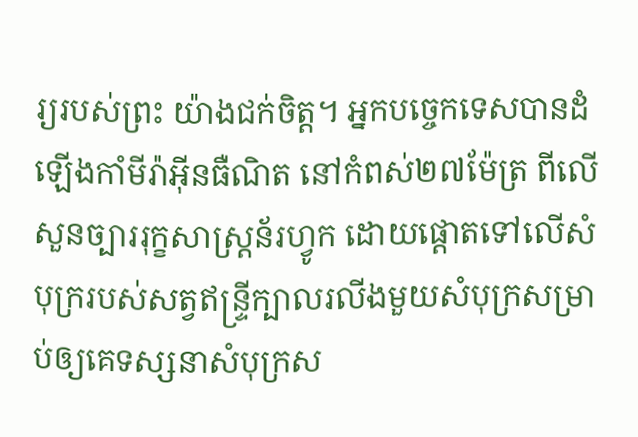រ្យរបស់ព្រះ យ៉ាងជក់ចិត្ត។ អ្នកបច្ចេកទេសបានដំឡើងកាំមីរ៉ាអ៊ីនធឺណិត នៅកំពស់២៧ម៉ែត្រ ពីលើសួនច្បាររុក្ខសាស្ត្រន័រហ្វូក ដោយផ្តោតទៅលើសំបុក្ររបស់សត្វឥន្រ្ទីក្បាលរលីងមួយសំបុក្រសម្រាប់ឲ្យគេទស្សនាសំបុក្រស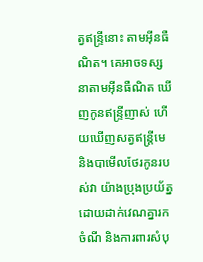ត្វឥន្ទ្រីនោះ តាមអ៊ីនធឺណិត។ គេអាចទស្សនាតាមអ៊ីនធឺណិត ឃើញកូនឥន្រ្ទីញាស់ ហើយឃើញសត្វឥន្រ្តីមេ និងបាមើលថែរកូនរបស់វា យ៉ាងប្រុងប្រយ័ត្ន ដោយដាក់វេណគ្នារកចំណី និងការពារសំបុ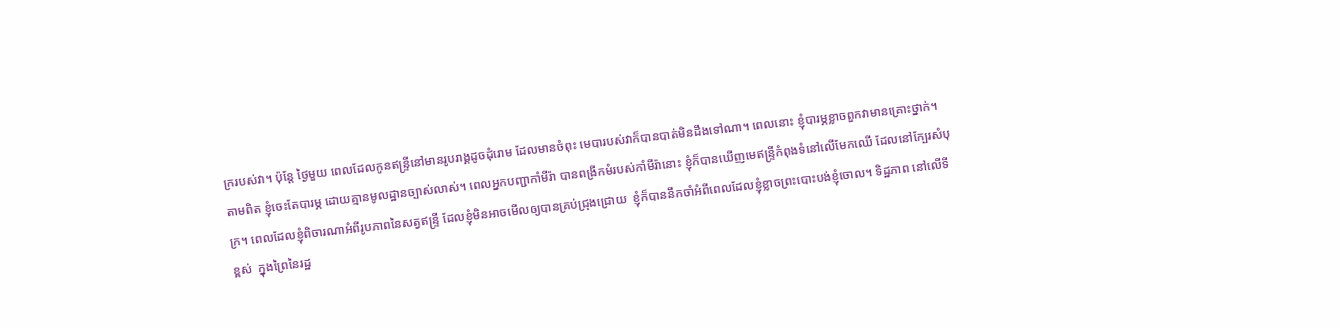ក្ររបស់វា។ ប៉ុន្តែ ថ្ងៃមួយ ពេលដែលកូនឥន្រ្ទីនៅមានរូបរាង្គដូចដុំរោម ដែលមានចំពុះ មេបារបស់វាក៏បានបាត់មិនដឹងទៅណា។ ពេលនោះ ខ្ញុំបារម្ភខ្លាចពួកវាមានគ្រោះថ្នាក់។  តាមពិត ខ្ញុំចេះតែបារម្ភ ដោយគ្មានមូលដ្ឋានច្បាស់លាស់។ ពេលអ្នកបញ្ជាកាំមីរ៉ា បានពង្រីកមំរបស់កាំមីរ៉ានោះ ខ្ញុំក៏បានឃើញមេឥន្ទ្រីកំពុងទំនៅលើមែកឈើ ដែលនៅក្បែរសំបុក្រ។ ពេលដែលខ្ញុំពិចារណាអំពីរូបភាពនៃសត្វឥន្ទ្រី ដែលខ្ញុំមិនអាចមើលឲ្យបានគ្រប់ជ្រុងជ្រោយ  ខ្ញុំក៏បាននឹកចាំអំពីពេលដែលខ្ញុំខ្លាចព្រះបោះបង់ខ្ញុំចោល។ ទិដ្ឋភាព នៅលើទីខ្ពស់  ក្នុងព្រៃនៃរដ្ឋ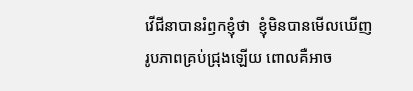វើជីនាបានរំឭកខ្ញុំថា  ខ្ញុំមិនបានមើលឃើញរូបភាពគ្រប់ជ្រុងឡើយ ពោលគឺអាច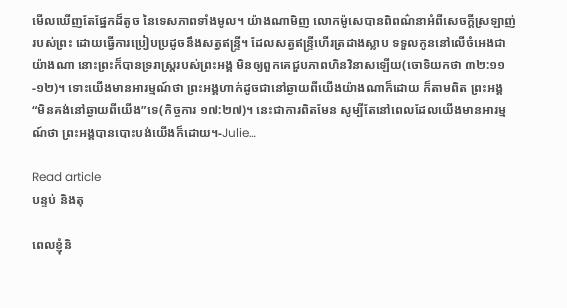មើលឃើញតែផ្នែកដ៏តូច នៃទេសភាពទាំងមូល។ យ៉ាងណាមិញ លោកម៉ូសេបានពិពណ៌នាអំពីសេចក្តីស្រឡាញ់របស់ព្រះ ដោយធ្វើការប្រៀបប្រដូចនឹងសត្វឥន្ទ្រី។ ដែលសត្វឥន្ទ្រីហើរត្រដាងស្លាប ទទួលកូននៅលើចំអេងជាយ៉ាងណា នោះព្រះក៏បានទ្ររាស្រ្តរបស់ព្រះអង្គ មិនឲ្យពួកគេជួបភាពហិនវិនាសឡើយ(ចោទិយកថា ៣២:១១-១២)។ ទោះយើងមានអារម្មណ៍ថា ព្រះអង្គហាក់ដូចជានៅឆ្ងាយពីយើងយ៉ាងណាក៏ដោយ ក៏តាមពិត ព្រះអង្គ “មិនគង់នៅឆ្ងាយពីយើង”ទេ(កិច្ចការ ១៧:២៧)។ នេះជាការពិតមែន សូម្បីតែនៅពេលដែលយើងមានអារម្មណ៍ថា ព្រះអង្គបានបោះបង់យើងក៏ដោយ។-Julie…

Read article
បន្ទប់ និងតុ

ពេលខ្ញុំនិ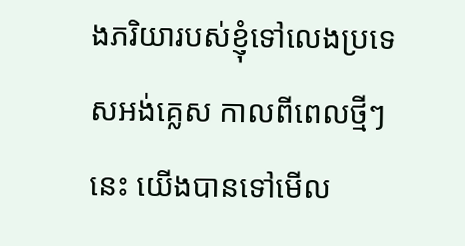ងភរិយារបស់ខ្ញុំទៅលេងប្រទេសអង់គ្លេស កាលពីពេលថ្មីៗនេះ យើងបានទៅមើល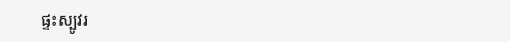ផ្ទះស្បូវរ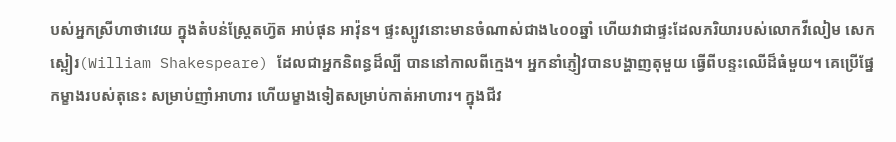បស់អ្នកស្រីហាថាវេយ ក្នុងតំបន់ស្រ្តែតហ្វ៊ត អាប់ផុន អាវ៉ុន។ ផ្ទះស្បូវនោះមានចំណាស់ជាង៤០០ឆ្នាំ ហើយវាជាផ្ទះដែលភរិយារបស់លោកវីលៀម សេកស្ពៀរ(William Shakespeare) ដែលជាអ្នកនិពន្ធដ៏ល្បី បាននៅកាលពីក្មេង។ អ្នកនាំភ្ញៀវបានបង្ហាញតុមួយ ធ្វើពីបន្ទះឈើដ៏ធំមួយ។ គេប្រើផ្នែកម្ខាងរបស់តុនេះ សម្រាប់ញាំអាហារ ហើយម្ខាងទៀតសម្រាប់កាត់អាហារ។ ក្នុងជីវ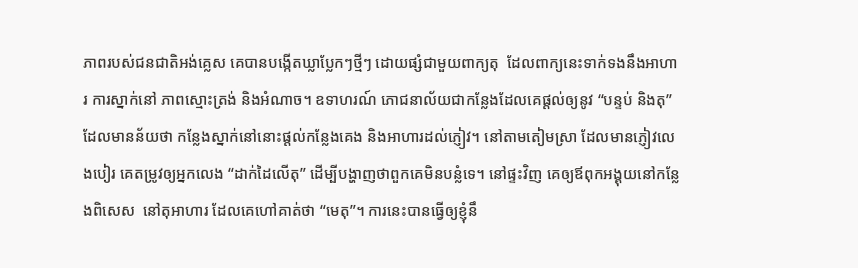ភាពរបស់ជនជាតិអង់គ្លេស គេបានបង្កើតឃ្លាប្លែកៗថ្មីៗ ដោយផ្សំជាមួយពាក្យតុ  ដែលពាក្យនេះទាក់ទងនឹងអាហារ ការស្នាក់នៅ ភាពស្មោះត្រង់ និងអំណាច។ ឧទាហរណ៍ ភោជនាល័យជាកន្លែងដែលគេផ្តល់ឲ្យនូវ “បន្ទប់ និងតុ” ដែលមានន័យថា កន្លែងស្នាក់នៅនោះផ្តល់កន្លែងគេង និងអាហារដល់ភ្ញៀវ។ នៅតាមតៀមស្រា ដែលមានភ្ញៀវលេងបៀរ គេតម្រូវឲ្យអ្នកលេង “ដាក់ដៃលើតុ” ដើម្បីបង្ហាញថាពួកគេមិនបន្លំទេ។ នៅផ្ទះវិញ គេឲ្យឪពុកអង្គុយនៅកន្លែងពិសេស  នៅតុអាហារ ដែលគេហៅគាត់ថា “មេតុ”។ ការនេះបានធ្វើឲ្យខ្ញុំនឹ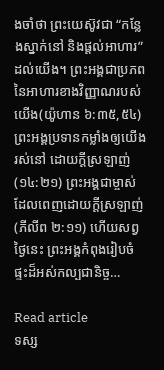ងចាំថា ព្រះយេស៊ូវជា “កន្លែងស្នាក់នៅ និងផ្តល់អាហារ” ដល់យើង។ ព្រះអង្គជាប្រភពនៃអាហារខាងវិញ្ញាណរបស់យើង(យ៉ូហាន ៦:៣៥,៥៤) ព្រះអង្គប្រទានកម្លាំងឲ្យយើងរស់នៅ ដោយក្តីស្រឡាញ់(១៤:២១) ព្រះអង្គជាម្ចាស់ ដែលពេញដោយក្តីស្រឡាញ់(ភីលីព ២:១១) ហើយសព្វថ្ងៃនេះ ព្រះអង្គកំពុងរៀបចំផ្ទះដ៏អស់កល្បជានិច្ច…

Read article
ទស្ស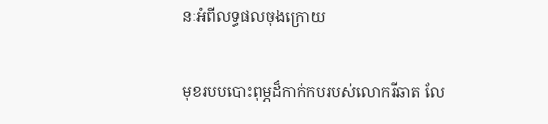នៈអំពីលទ្ធផលចុងក្រោយ

មុខរបបបោះពុម្ភដ៏កាក់កបរបស់លោករីឆាត លែ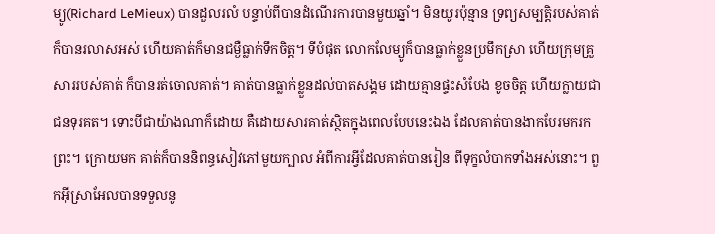ម្យូ(Richard LeMieux) បានដួលរលំ បន្ទាប់ពីបានដំណើរការបានមួយឆ្នាំ។ មិនយូរប៉ុន្មាន ទ្រព្យសម្បត្តិរបស់គាត់ ក៏បានរលាសអស់ ហើយគាត់ក៏មានជម្ងឺធ្លាក់ទឹកចិត្ត។ ទីបំផុត លោកលែម្យូក៏បានធ្លាក់ខ្លួនប្រមឹកស្រា ហើយក្រុមគ្រួសាររបស់គាត់ ក៏បានរត់ចោលគាត់។ គាត់បានធ្លាក់ខ្លួនដល់បាតសង្គម ដោយគ្មានផ្ទះសំបែង ខូចចិត្ត ហើយក្លាយជាជនទុរគត។ ទោះបីជាយ៉ាងណាក៏ដោយ គឺដោយសារគាត់ស្ថិតក្នុងពេលបែបនេះឯង ដែលគាត់បានងាកបែរមករកព្រះ។ ក្រោយមក គាត់ក៏បាននិពន្ធសៀវភៅមួយក្បាល អំពីការអ្វីដែលគាត់បានរៀន ពីទុក្ខលំបាកទាំងអស់នោះ។ ពួកអ៊ីស្រាអែលបានទទួលនូ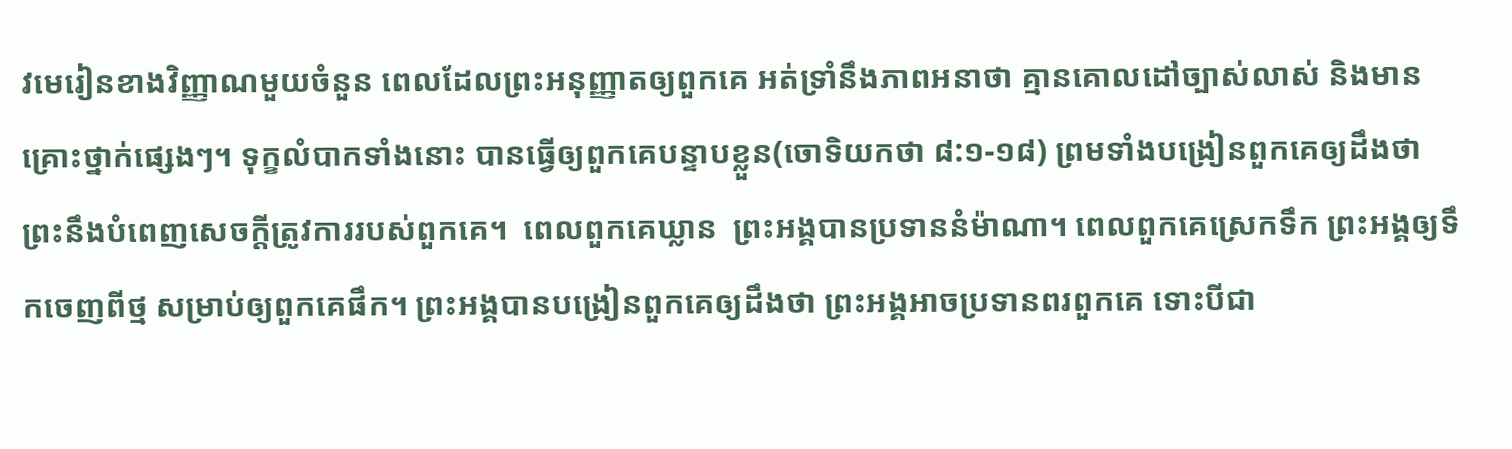វមេរៀនខាងវិញ្ញាណមួយចំនួន ពេលដែលព្រះអនុញ្ញាតឲ្យពួកគេ អត់ទ្រាំនឹងភាពអនាថា គ្មានគោលដៅច្បាស់លាស់ និងមានគ្រោះថ្នាក់ផ្សេងៗ។ ទុក្ខលំបាកទាំងនោះ បានធ្វើឲ្យពួកគេបន្ទាបខ្លួន(ចោទិយកថា ៨:១-១៨) ព្រមទាំងបង្រៀនពួកគេឲ្យដឹងថា  ព្រះនឹងបំពេញសេចក្តីត្រូវការរបស់ពួកគេ។  ពេលពួកគេឃ្លាន  ព្រះអង្គបានប្រទាននំម៉ាណា។ ពេលពួកគេស្រេកទឹក ព្រះអង្គឲ្យទឹកចេញពីថ្ម សម្រាប់ឲ្យពួកគេផឹក។ ព្រះអង្គបានបង្រៀនពួកគេឲ្យដឹងថា ព្រះអង្គអាចប្រទានពរពួកគេ ទោះបីជា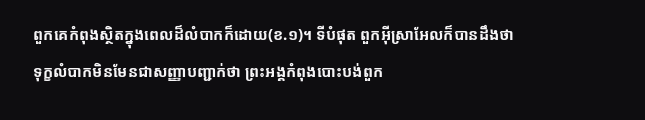ពួកគេកំពុងស្ថិតក្នុងពេលដ៏លំបាកក៏ដោយ(ខ.១)។ ទីបំផុត ពួកអ៊ីស្រាអែលក៏បានដឹងថា ទុក្ខលំបាកមិនមែនជាសញ្ញាបញ្ជាក់ថា ព្រះអង្គកំពុងបោះបង់ពួក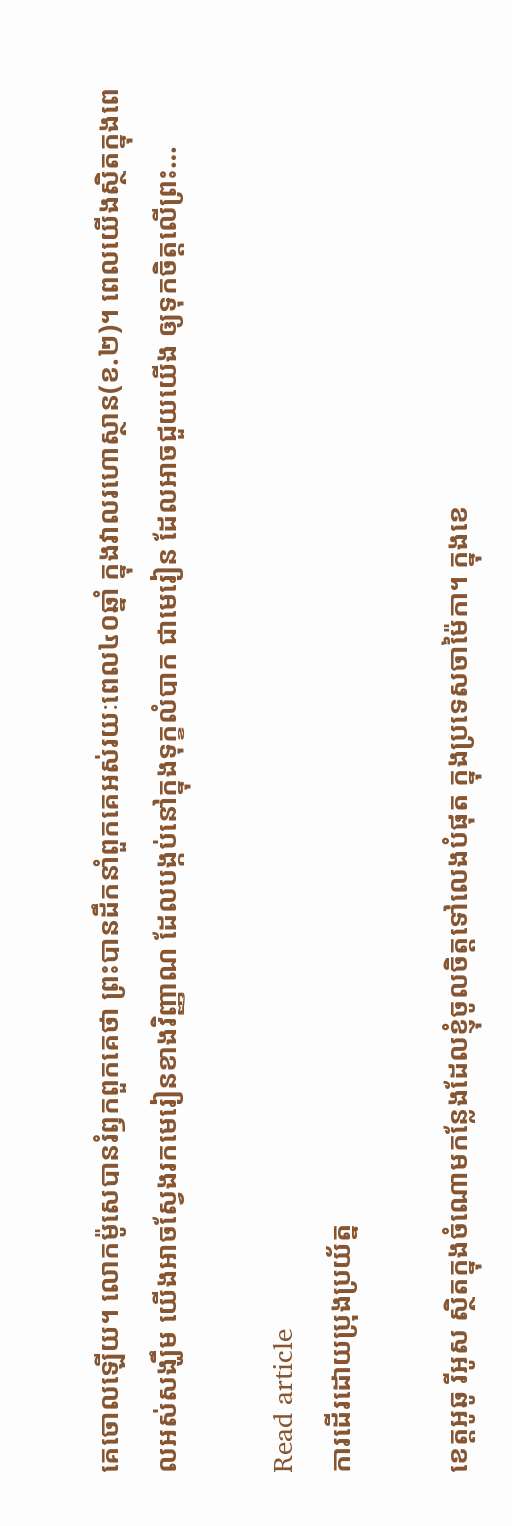គេចោលឡើយ។ លោកម៉ូសេបានរំឭកពួកគេថា ព្រះបានដឹកនាំពួកគេអស់រយៈពេល៤០ឆ្នាំ ក្នុងវាលរហោស្ថាន(ខ.២)។ ពេលយើងស្ថិតក្នុងពេលអស់សង្ឃឹម យើងអាចស្វែងរកមេរៀនខាងវិញ្ញាណ ដែលបង្កប់នៅក្នុងទុក្ខលំបាក ជាមេរៀន ដែលអាចជួយយើង ឲ្យទុកចិត្តលើព្រះ…

Read article
ការដើរដោយប្រុងប្រយ័ត្ន

ខេត្តអូឆូ រីអូស ស្ថិតក្នុងចំណោមកន្លែងដែលខ្ញុំចូលចិត្តទៅលេងបំផុត ក្នុងប្រទេសចាម៉ៃកា។ ក្នុងខេ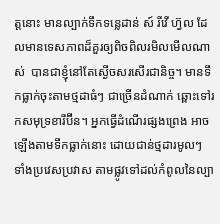ត្តនោះ មានល្បាក់ទឹកទន្លេដាន់ ស៍ រីវើ ហ្វ៊ល ដែលមានទេសភាពដ៏គួរឲ្យពិចពិលរមិលមើលណាស់  បានជាខ្ញុំនៅតែស្ងើចសរសើរជានិច្ច។ មានទឹកធ្លាក់ចុះតាមថ្មដាធំៗ ជាច្រើនដំណាក់ ឆ្ពោះទៅរកសមុទ្រខារីប៊ីន។ អ្នកធ្វើដំណើរផ្សងព្រេង អាចឡើងតាមទឹកធ្លាក់នោះ ដោយជាន់ថ្មដារមូលៗ ទាំងប្រវេសប្រវាស តាមផ្លូវទៅដល់កំពូលនៃល្បា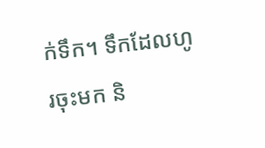ក់ទឹក។ ទឹកដែលហូរចុះមក និ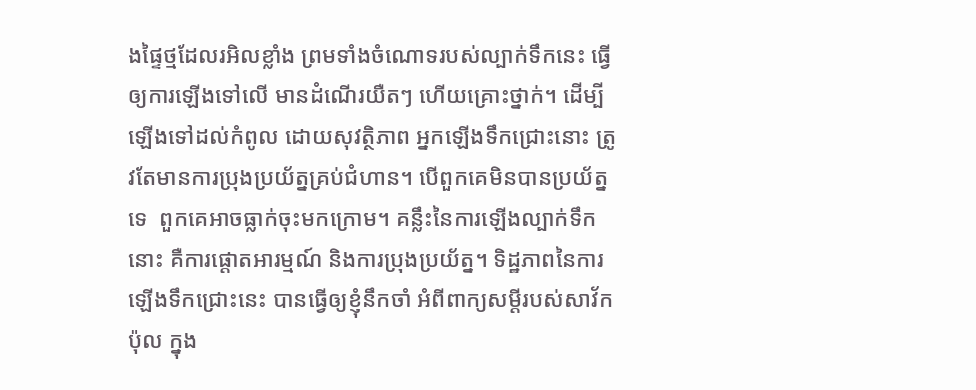ងផ្ទៃថ្មដែលរអិលខ្លាំង ព្រមទាំងចំណោទរបស់ល្បាក់ទឹកនេះ ធ្វើឲ្យការឡើងទៅលើ មានដំណើរយឺតៗ ហើយគ្រោះថ្នាក់។ ដើម្បីឡើងទៅដល់កំពូល ដោយសុវត្ថិភាព អ្នកឡើងទឹកជ្រោះនោះ ត្រូវតែមានការប្រុងប្រយ័ត្នគ្រប់ជំហាន។ បើពួកគេមិនបានប្រយ័ត្នទេ  ពួកគេអាចធ្លាក់ចុះមកក្រោម។ គន្លឹះនៃការឡើងល្បាក់ទឹកនោះ គឺការផ្តោតអារម្មណ៍ និងការប្រុងប្រយ័ត្ន។ ទិដ្ឋភាពនៃការឡើងទឹកជ្រោះនេះ បានធ្វើឲ្យខ្ញុំនឹកចាំ អំពីពាក្យសម្តីរបស់សាវ័កប៉ុល ក្នុង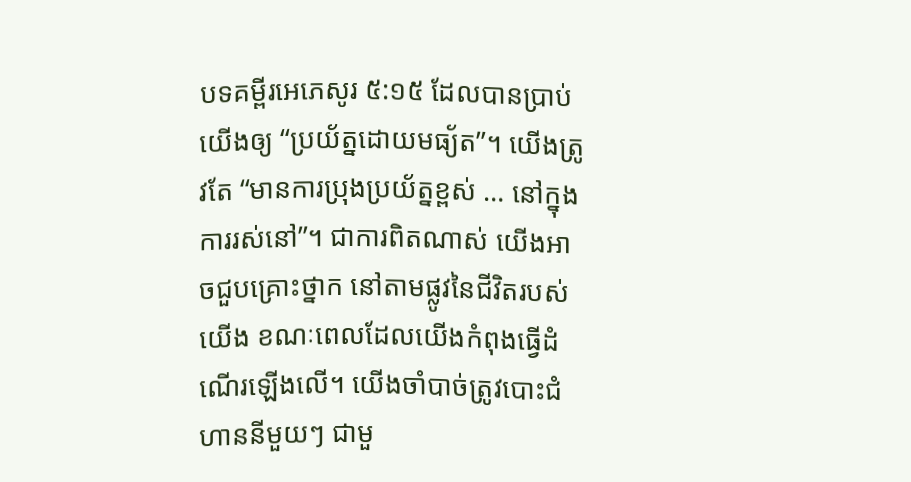បទគម្ពីរអេភេសូរ ៥:១៥ ដែលបានប្រាប់យើងឲ្យ “ប្រយ័ត្នដោយមធ្យ័ត”។ យើងត្រូវតែ “មានការប្រុងប្រយ័ត្នខ្ពស់ … នៅក្នុងការរស់នៅ”។ ជាការពិតណាស់ យើងអាចជួបគ្រោះថ្នាក នៅតាមផ្លូវនៃជីវិតរបស់យើង ខណៈពេលដែលយើងកំពុងធ្វើដំណើរឡើងលើ។ យើងចាំបាច់ត្រូវបោះជំហាននីមួយៗ ជាមួ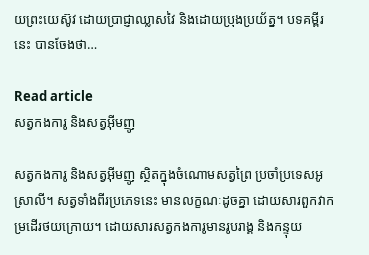យព្រះយេស៊ូវ ដោយប្រាជ្ញាឈ្លាសវៃ និងដោយប្រុងប្រយ័ត្ន។ បទគម្ពីរនេះ បានចែងថា…

Read article
សត្វកងការូ និងសត្វអ៊ីមញូ

សត្វកងការូ និងសត្វអ៊ីមញូ ស្ថិតក្នុងចំណោមសត្វព្រៃ ប្រចាំប្រទេសអូស្រាលី។ សត្វទាំងពីរប្រភេទនេះ មានលក្ខណៈដូចគ្នា ដោយសារពួកវាកម្រដើរថយក្រោយ។ ដោយសារសត្វកងការូមានរូបរាង្គ និងកន្ទុយ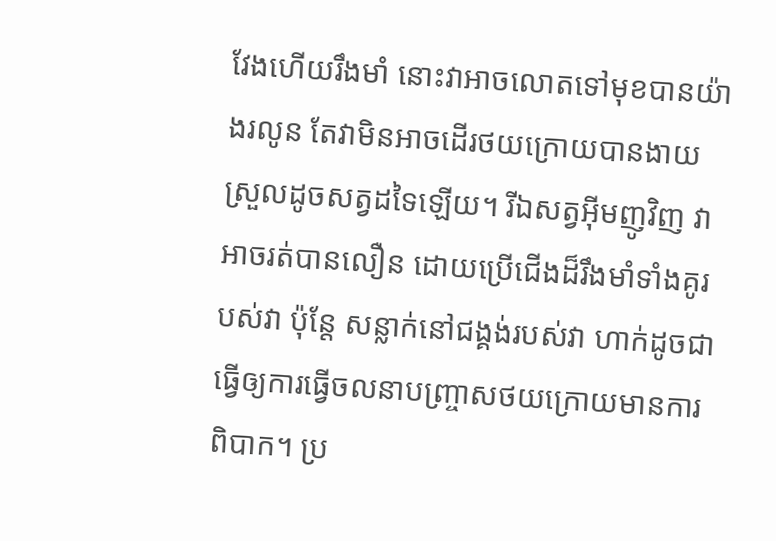វែងហើយរឹងមាំ នោះវាអាចលោតទៅមុខបានយ៉ាងរលូន តែវាមិនអាចដើរថយក្រោយបានងាយស្រួលដូចសត្វដទៃឡើយ។ រីឯសត្វអ៊ីមញូវិញ វាអាចរត់បានលឿន ដោយប្រើជើងដ៏រឹងមាំទាំងគូរបស់វា ប៉ុន្តែ សន្លាក់នៅជង្គង់របស់វា ហាក់ដូចជាធ្វើឲ្យការធ្វើចលនាបញ្រ្ចាសថយក្រោយមានការពិបាក។ ប្រ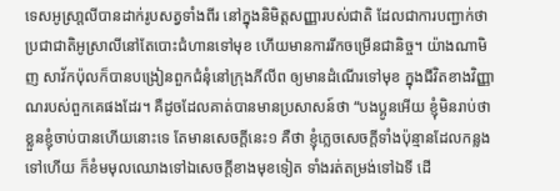ទេសអូស្រា្តលីបានដាក់រូបសត្វទាំងពីរ នៅក្នុងនិមិត្តសញ្ញារបស់ជាតិ ដែលជាការបញ្ជាក់ថា ប្រជាជាតិអូស្រាលីនៅតែបោះជំហានទៅមុខ ហើយមានការរីកចម្រើនជានិច្ច។ យ៉ាងណាមិញ សាវ័កប៉ុលក៏បានបង្រៀនពួកជំនុំនៅក្រុងភីលីព ឲ្យមានដំណើរទៅមុខ ក្នុងជីវិតខាងវិញ្ញាណរបស់ពួកគេផងដែរ។ គឺដូចដែលគាត់បានមានប្រសាសន៍ថា “បងប្អូនអើយ ខ្ញុំមិនរាប់ថាខ្លួនខ្ញុំចាប់បានហើយនោះទេ តែមានសេចក្តីនេះ១ គឺថា ខ្ញុំភ្លេចសេចក្តីទាំងប៉ុន្មានដែលកន្លងទៅហើយ ក៏ខំមមុលឈោងទៅឯសេចក្តីខាងមុខទៀត ទាំងរត់តម្រង់ទៅឯទី ដើ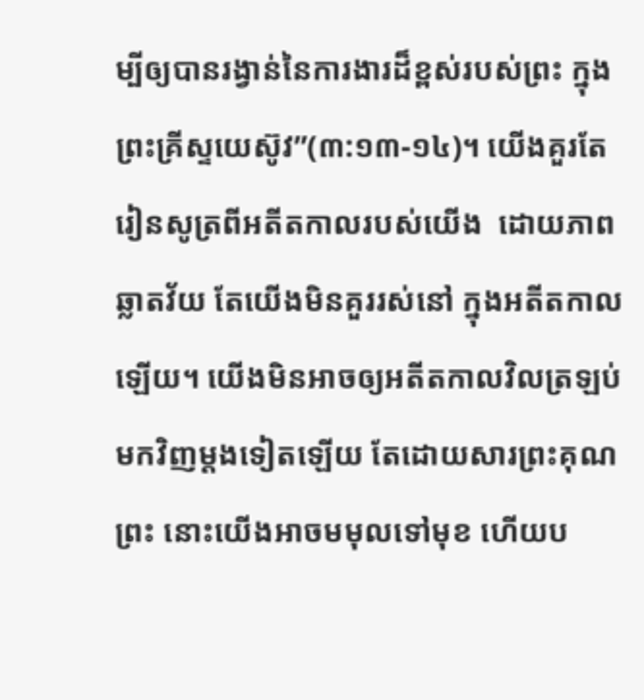ម្បីឲ្យបានរង្វាន់នៃការងារដ៏ខ្ពស់របស់ព្រះ ក្នុងព្រះគ្រីស្ទយេស៊ូវ”(៣:១៣-១៤)។ យើងគួរតែរៀនសូត្រពីអតីតកាលរបស់យើង  ដោយភាពឆ្លាតវ័យ តែយើងមិនគួររស់នៅ ក្នុងអតីតកាលឡើយ។ យើងមិនអាចឲ្យអតីតកាលវិលត្រឡប់មកវិញម្តងទៀតឡើយ តែដោយសារព្រះគុណព្រះ នោះយើងអាចមមុលទៅមុខ ហើយប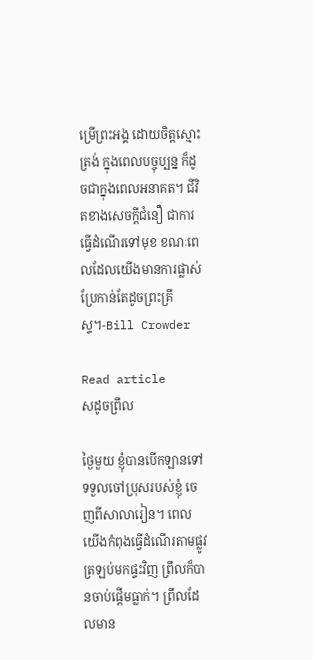ម្រើព្រះអង្គ ដោយចិត្តស្មោះត្រង់ ក្នុងពេលបច្ចុប្បន្ន ក៏ដូចជាក្នុងពេលអនាគត។ ជីវិតខាងសេចក្តីជំនឿ ជាការធ្វើដំណើរទៅមុខ ខណៈពេលដែលយើងមានការផ្លាស់ប្រែកាន់តែដូចព្រះគ្រីស្ទ។-Bill Crowder

Read article
សដូចព្រឹល

ថ្ងៃមួយ ខ្ញុំបានបើកឡានទៅទទួលចៅប្រុសរបស់ខ្ញុំ ចេញពីសាលារៀន។ ពេលយើងកំពុងធ្វើដំណើរតាមផ្លូវត្រឡប់មកផ្ទះវិញ ព្រឹលក៏បានចាប់ផ្តើមធ្លាក់។ ព្រឹលដែលមាន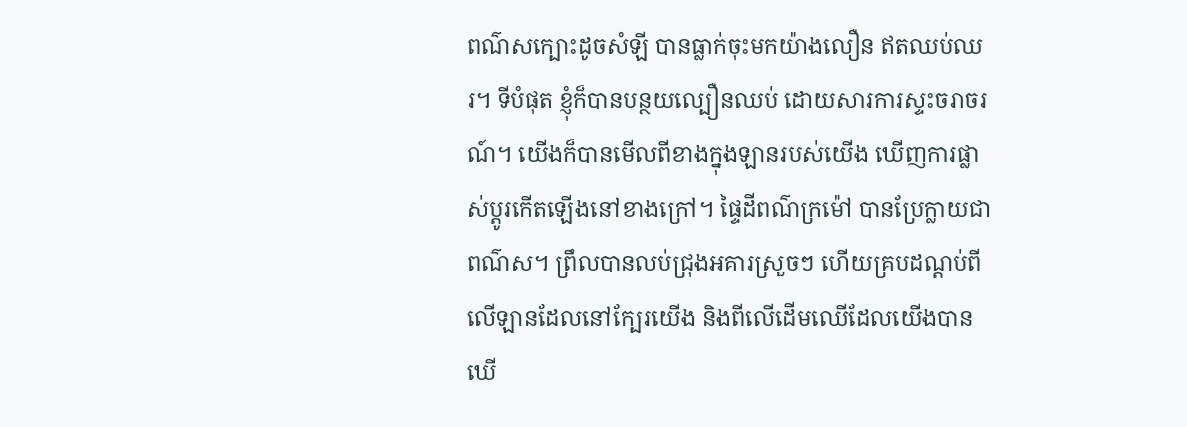ពណ៌សក្បោះដូចសំឡី បានធ្លាក់ចុះមកយ៉ាងលឿន ឥតឈប់ឈរ។ ទីបំផុត ខ្ញុំក៏បានបន្ថយល្បឿនឈប់ ដោយសារការស្ទះចរាចរណ៍។ យើងក៏បានមើលពីខាងក្នុងឡានរបស់យើង ឃើញការផ្លាស់ប្តូរកើតឡើងនៅខាងក្រៅ។ ផ្ទៃដីពណ៌ក្រម៉ៅ បានប្រែក្លាយជាពណ៌ស។ ព្រឹលបានលប់ជ្រុងអគារស្រួចៗ ហើយគ្របដណ្តប់ពីលើឡានដែលនៅក្បែរយើង និងពីលើដើមឈើដែលយើងបានឃើ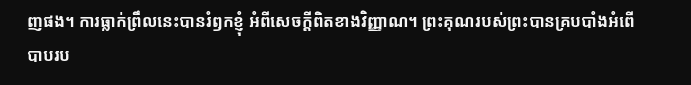ញផង។ ការធ្លាក់ព្រឹលនេះបានរំឭកខ្ញុំ អំពីសេចក្តីពិតខាងវិញ្ញាណ។ ព្រះគុណរបស់ព្រះបានគ្របបាំងអំពើបាបរប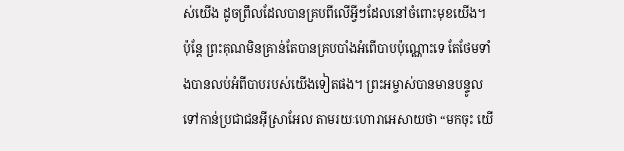ស់យើង ដូចព្រឹលដែលបានគ្របពីលើអ្វីៗដែលនៅចំពោះមុខយើង។ ប៉ុន្តែ ព្រះគុណមិនគ្រាន់តែបានគ្របបាំងអំពើបាបប៉ុណ្ណោះទេ តែថែមទាំងបានលប់អំពីបាបរបស់យើងទៀតផង។ ព្រះអម្ចាស់បានមានបន្ទូលទៅកាន់ប្រជាជនអ៊ីស្រាអែល តាមរយៈហោរាអេសាយថា “មកចុះ យើ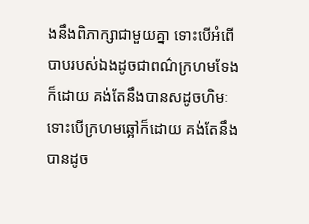ងនឹងពិភាក្សាជាមួយគ្នា ទោះបើអំពើបាបរបស់ឯងដូចជាពណ៌ក្រហមទែងក៏ដោយ គង់តែនឹងបានសដូចហិមៈ ទោះបើក្រហមឆ្អៅក៏ដោយ គង់តែនឹងបានដូច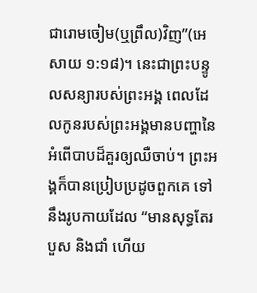ជារោមចៀម(ឬព្រឹល)វិញ”(អេសាយ ១:១៨)។ នេះជាព្រះបន្ទូលសន្យារបស់ព្រះអង្គ ពេលដែលកូនរបស់ព្រះអង្គមានបញ្ហានៃអំពើបាបដ៏គួរឲ្យឈឺចាប់។ ព្រះអង្គក៏បានប្រៀបប្រដូចពួកគេ ទៅនឹងរូបកាយដែល “មានសុទ្ធតែរបួស និងជាំ ហើយ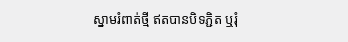ស្នាមរំពាត់ថ្មី ឥតបានបិទភ្ជិត ឬរុំ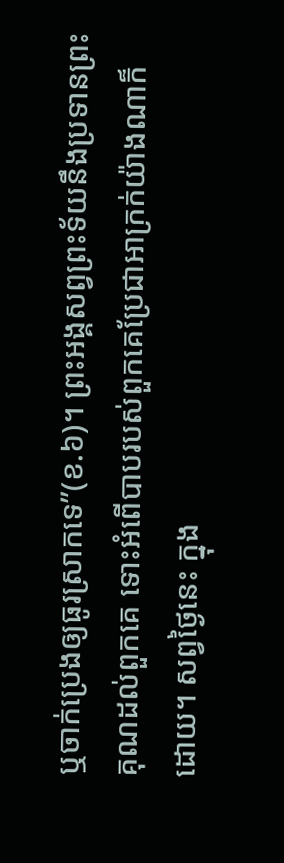ឬចាក់ប្រេងឲ្យធូរស្រាកទេ”(ខ.៦)។ ព្រះអង្គសព្វព្រះទ័យនឹងប្រទានព្រះគុណដល់ពួកគេ ទោះអំពើបាបរបស់ពួកគេប្រែជាអាក្រក់យ៉ាងណាក៏ដោយ។ សព្វថ្ងៃនេះ ក្នុង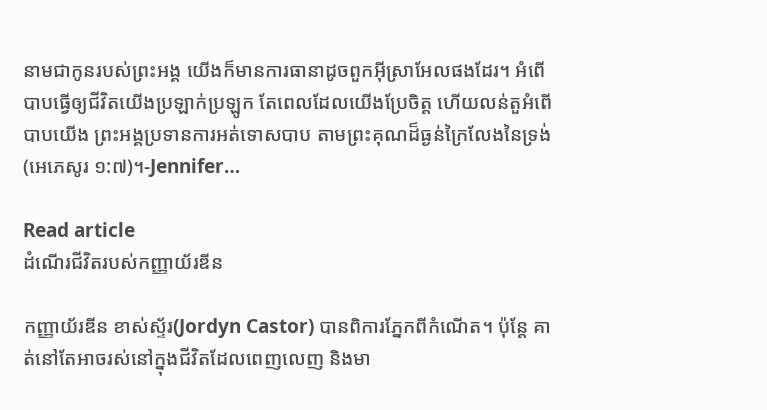នាមជាកូនរបស់ព្រះអង្គ យើងក៏មានការធានាដូចពួកអ៊ីស្រាអែលផងដែរ។ អំពើបាបធ្វើឲ្យជីវិតយើងប្រឡាក់ប្រឡូក តែពេលដែលយើងប្រែចិត្ត ហើយលន់តួអំពើបាបយើង ព្រះអង្គប្រទានការអត់ទោសបាប តាមព្រះគុណដ៏ធ្ងន់ក្រៃលែងនៃទ្រង់(អេភេសូរ ១:៧)។-Jennifer…

Read article
ដំណើរជីវិតរបស់កញ្ញាយ័រឌីន

កញ្ញាយ័រឌីន ខាស់ស្ទ័រ(Jordyn Castor) បានពិការភ្នែកពីកំណើត។ ប៉ុន្តែ គាត់នៅតែអាចរស់នៅក្នុងជីវិតដែលពេញលេញ និងមា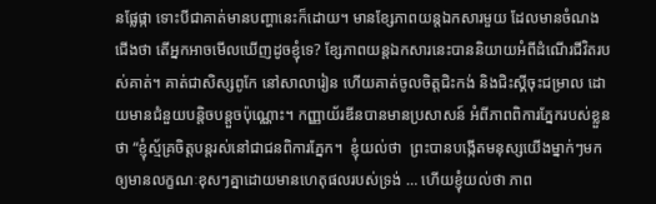នផ្លែផ្កា ទោះបីជាគាត់មានបញ្ហានេះក៏ដោយ។ មានខ្សែភាពយន្តឯកសារមួយ ដែលមានចំណងជើងថា តើអ្នកអាចមើលឃើញដូចខ្ញុំទេ? ខ្សែភាពយន្តឯកសារនេះបាននិយាយអំពីដំណើរជីវិតរបស់គាត់។ គាត់ជាសិស្សពូកែ នៅសាលារៀន ហើយគាត់ចូលចិត្តជិះកង់ និងជិះស្គីចុះជម្រាល ដោយមានជំនួយបន្តិចបន្តួចប៉ុណ្ណោះ។ កញ្ញាយ័រឌីនបានមានប្រសាសន៍ អំពីភាពពិការភ្នែករបស់ខ្លួនថា “ខ្ញុំស្ម័គ្រចិត្តបន្តរស់នៅជាជនពិការភ្នែក។  ខ្ញុំយល់ថា  ព្រះបានបង្កើតមនុស្សយើងម្នាក់ៗមក ឲ្យមានលក្ខណៈខុសៗគ្នាដោយមានហេតុផលរបស់ទ្រង់ … ហើយខ្ញុំយល់ថា ភាព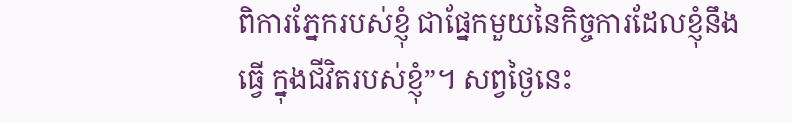ពិការភ្នែករបស់ខ្ញុំ ជាផ្នែកមួយនៃកិច្ចការដែលខ្ញុំនឹងធ្វើ ក្នុងជីវិតរបស់ខ្ញុំ”។ សព្វថ្ងៃនេះ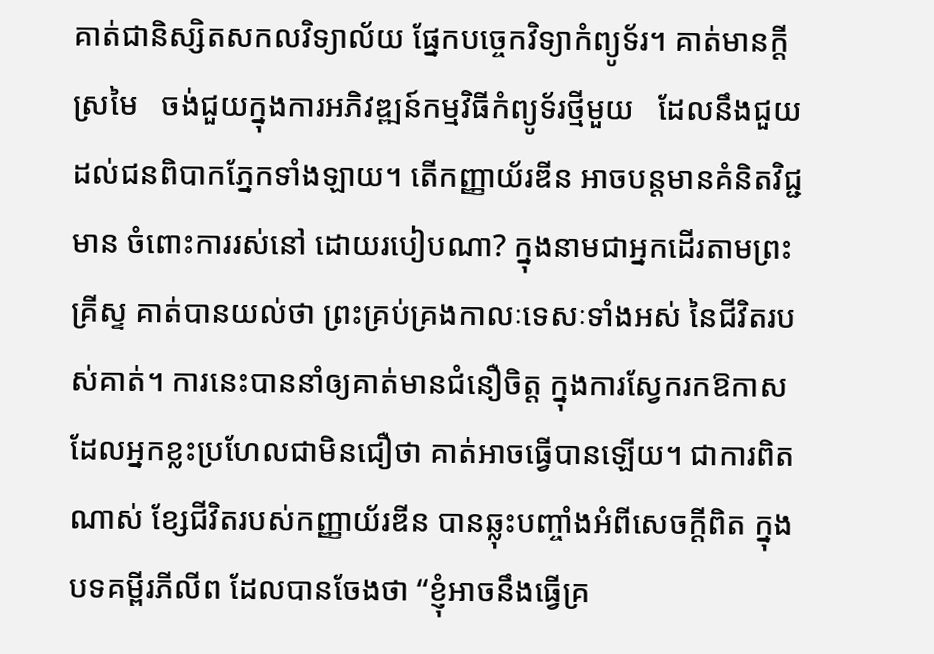គាត់ជានិស្សិតសកលវិទ្យាល័យ ផ្នែកបច្ចេកវិទ្យាកំព្យូទ័រ។ គាត់មានក្តីស្រមៃ   ចង់ជួយក្នុងការអភិវឌ្ឍន៍កម្មវិធីកំព្យូទ័រថ្មីមួយ   ដែលនឹងជួយដល់ជនពិបាកភ្នែកទាំងឡាយ។ តើកញ្ញាយ័រឌីន អាចបន្តមានគំនិតវិជ្ជមាន ចំពោះការរស់នៅ ដោយរបៀបណា? ក្នុងនាមជាអ្នកដើរតាមព្រះគ្រីស្ទ គាត់បានយល់ថា ព្រះគ្រប់គ្រងកាលៈទេសៈទាំងអស់ នៃជីវិតរបស់គាត់។ ការនេះបាននាំឲ្យគាត់មានជំនឿចិត្ត ក្នុងការស្វែករកឱកាស ដែលអ្នកខ្លះប្រហែលជាមិនជឿថា គាត់អាចធ្វើបានឡើយ។ ជាការពិតណាស់ ខ្សែជីវិតរបស់កញ្ញាយ័រឌីន បានឆ្លុះបញ្ចាំងអំពីសេចក្តីពិត ក្នុងបទគម្ពីរភីលីព ដែលបានចែងថា “ខ្ញុំអាចនឹងធ្វើគ្រ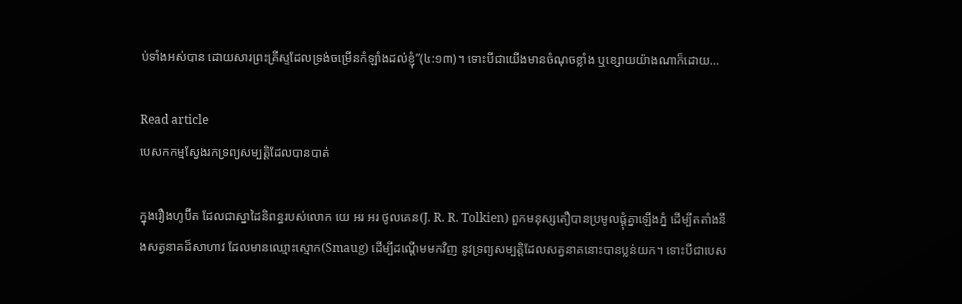ប់ទាំងអស់បាន ដោយសារព្រះគ្រីស្ទដែលទ្រង់ចម្រើនកំឡាំងដល់ខ្ញុំ”(៤:១៣)។ ទោះបីជាយើងមានចំណុចខ្លាំង ឬខ្សោយយ៉ាងណាក៏ដោយ…

Read article
បេសកកម្មស្វែងរកទ្រព្យសម្បត្តិដែលបានបាត់

ក្នុងរឿងហូប៊ីត ដែលជាស្នាដៃនិពន្ធរបស់លោក យេ អរ អរ ថូលគេន(J. R. R. Tolkien) ពួកមនុស្សតឿបានប្រមូលផ្តុំគ្នាឡើងភ្នំ ដើម្បីតតាំងនឹងសត្វនាគដ៏សាហាវ ដែលមានឈ្មោះស្មោក(Smaug) ដើម្បីដណ្តើមមកវិញ នូវទ្រព្យសម្បត្តិដែលសត្វនាគនោះបានប្លន់យក។ ទោះបីជាបេស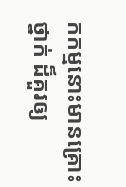កកម្មនោះមានគ្រោះថ្នាក់ ដ៏គួរឲ្យ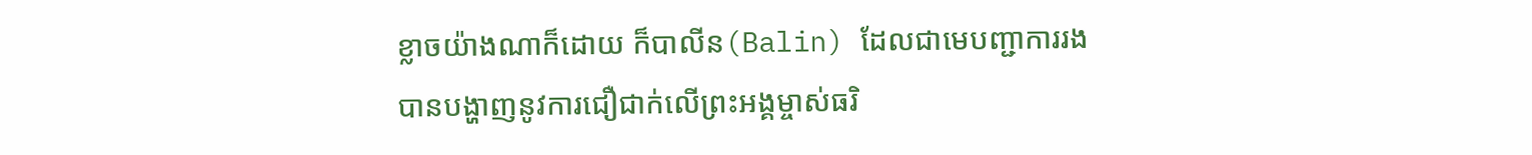ខ្លាចយ៉ាងណាក៏ដោយ ក៏បាលីន(Balin) ដែលជាមេបញ្ជាការរង បានបង្ហាញនូវការជឿជាក់លើព្រះអង្គម្ចាស់ធរិ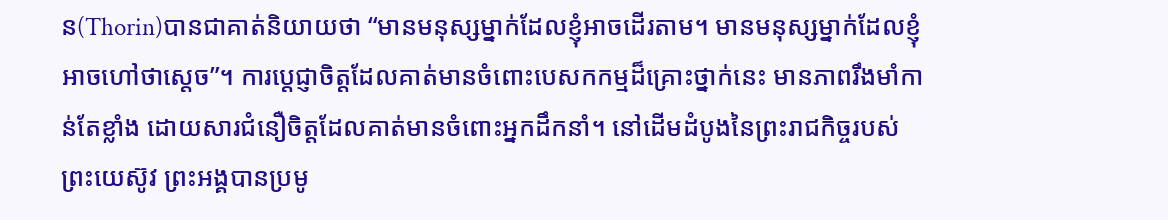ន(Thorin)បានជាគាត់និយាយថា “មានមនុស្សម្នាក់ដែលខ្ញុំអាចដើរតាម។ មានមនុស្សម្នាក់ដែលខ្ញុំអាចហៅថាស្តេច”។ ការប្តេជ្ញាចិត្តដែលគាត់មានចំពោះបេសកកម្មដ៏គ្រោះថ្នាក់នេះ មានភាពរឹងមាំកាន់តែខ្លាំង ដោយសារជំនឿចិត្តដែលគាត់មានចំពោះអ្នកដឹកនាំ។ នៅដើមដំបូងនៃព្រះរាជកិច្ចរបស់ព្រះយេស៊ូវ ព្រះអង្គបានប្រមូ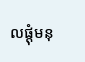លផ្តុំមនុ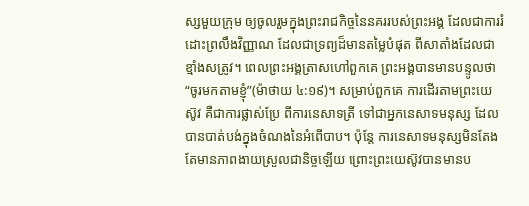ស្សមួយក្រុម ឲ្យចូលរួមក្នុងព្រះរាជកិច្ចនៃនគររបស់ព្រះអង្គ ដែលជាការរំដោះព្រលឹងវិញ្ញាណ ដែលជាទ្រព្យដ៏មានតម្លៃបំផុត ពីសាតាំងដែលជាខ្មាំងសត្រូវ។ ពេលព្រះអង្គត្រាសហៅពួកគេ ព្រះអង្គបានមានបន្ទូលថា “ចូរមកតាមខ្ញុំ”(ម៉ាថាយ ៤:១៩)។ សម្រាប់ពួកគេ ការដើរតាមព្រះយេស៊ូវ គឺជាការផ្លាស់ប្រែ ពីការនេសាទត្រី ទៅជាអ្នកនេសាទមនុស្ស ដែលបានបាត់បង់ក្នុងចំណងនៃអំពើបាប។ ប៉ុន្តែ ការនេសាទមនុស្សមិនតែងតែមានភាពងាយស្រួលជានិច្ចឡើយ ព្រោះព្រះយេស៊ូវបានមានប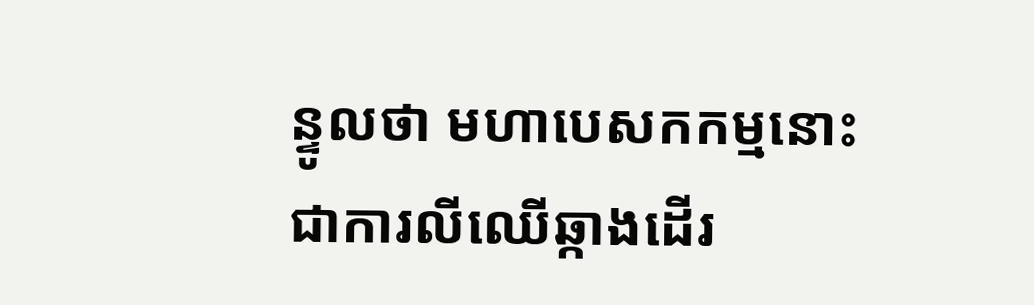ន្ទូលថា មហាបេសកកម្មនោះ ជាការលីឈើឆ្កាងដើរ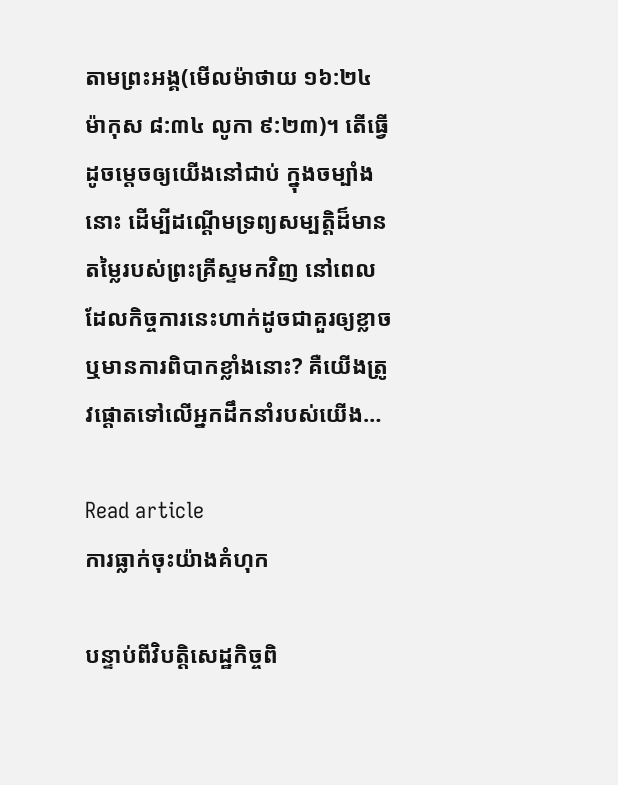តាមព្រះអង្គ(មើលម៉ាថាយ ១៦:២៤ ម៉ាកុស ៨:៣៤ លូកា ៩:២៣)។ តើធ្វើដូចម្តេចឲ្យយើងនៅជាប់ ក្នុងចម្បាំងនោះ ដើម្បីដណ្តើមទ្រព្យសម្បត្តិដ៏មានតម្លៃរបស់ព្រះគ្រីស្ទមកវិញ នៅពេលដែលកិច្ចការនេះហាក់ដូចជាគួរឲ្យខ្លាច ឬមានការពិបាកខ្លាំងនោះ? គឺយើងត្រូវផ្តោតទៅលើអ្នកដឹកនាំរបស់យើង…

Read article
ការធ្លាក់ចុះយ៉ាងគំហុក

បន្ទាប់ពីវិបត្តិសេដ្ឋកិច្ចពិ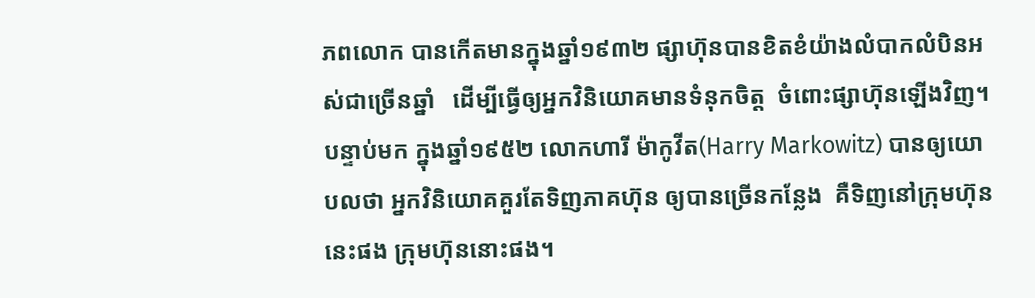ភពលោក បានកើតមានក្នុងឆ្នាំ១៩៣២ ផ្សាហ៊ុនបានខិតខំយ៉ាងលំបាកលំបិនអស់ជាច្រើនឆ្នាំ   ដើម្បីធ្វើឲ្យអ្នកវិនិយោគមានទំនុកចិត្ត  ចំពោះផ្សាហ៊ុនឡើងវិញ។ បន្ទាប់មក ក្នុងឆ្នាំ១៩៥២ លោកហារី ម៉ាកូវីត(Harry Markowitz) បានឲ្យយោបលថា អ្នកវិនិយោគគួរតែទិញភាគហ៊ុន ឲ្យបានច្រើនកន្លែង  គឺទិញនៅក្រុមហ៊ុននេះផង ក្រុមហ៊ុននោះផង។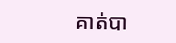គាត់បា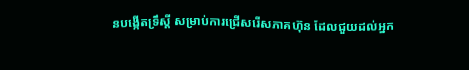នបង្កើតទ្រឹស្តី សម្រាប់ការជ្រើសរើសភាគហ៊ុន ដែលជួយដល់អ្នក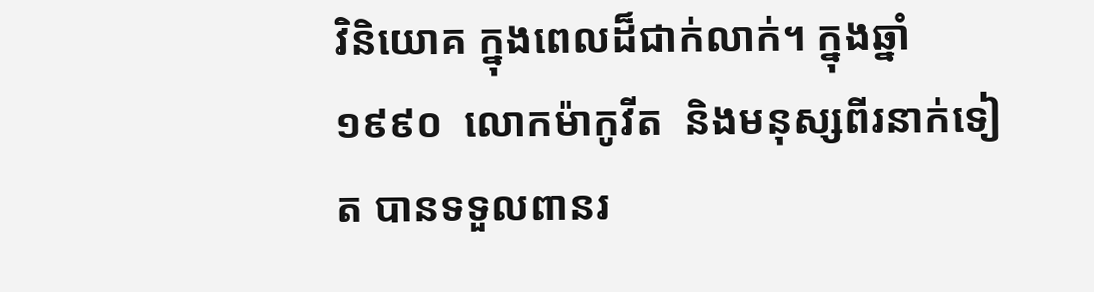វិនិយោគ ក្នុងពេលដ៏ជាក់លាក់។ ក្នុងឆ្នាំ១៩៩០  លោកម៉ាកូវីត  និងមនុស្សពីរនាក់ទៀត បានទទួលពានរ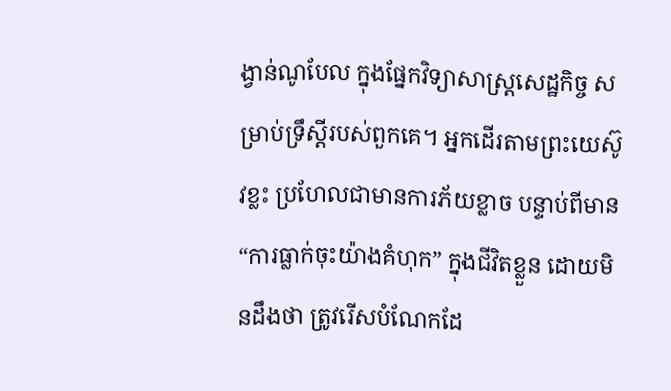ង្វាន់ណូបែល ក្នុងផ្នែកវិទ្យាសាស្រ្តសេដ្ឋកិច្ច សម្រាប់ទ្រឹស្តីរបស់ពួកគេ។ អ្នកដើរតាមព្រះយេស៊ូវខ្លះ ប្រហែលជាមានការភ័យខ្លាច បន្ទាប់ពីមាន “ការធ្លាក់ចុះយ៉ាងគំហុក” ក្នុងជីវិតខ្លួន ដោយមិនដឹងថា ត្រូវរើសបំណែកដែ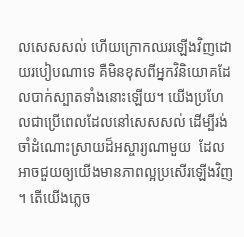លសេសសល់ ហើយក្រោកឈរឡើងវិញដោយរបៀបណាទេ គឺមិនខុសពីអ្នកវិនិយោគដែលបាក់ស្បាតទាំងនោះឡើយ។ យើងប្រហែលជាប្រើពេលដែលនៅសេសសល់ ដើម្បីរង់ចាំដំណោះស្រាយដ៏អស្ចារ្យណាមួយ  ដែលអាចជួយឲ្យយើងមានភាពល្អប្រសើរឡើងវិញ។ តើយើងភ្លេច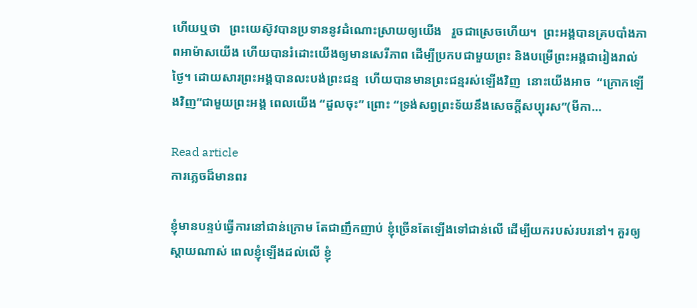ហើយឬថា   ព្រះយេស៊ូវបានប្រទាននូវដំណោះស្រាយឲ្យយើង   រួចជាស្រេចហើយ។  ព្រះអង្គបានគ្របបាំងភាពអាម៉ាសយើង ហើយបានរំដោះយើងឲ្យមានសេរីភាព ដើម្បីប្រកបជាមួយព្រះ និងបម្រើព្រះអង្គជារៀងរាល់ថ្ងៃ។ ដោយសារព្រះអង្គបានលះបង់ព្រះជន្ម  ហើយបានមានព្រះជន្មរស់ឡើងវិញ  នោះយើងអាច  “ក្រោកឡើងវិញ”ជាមួយព្រះអង្គ ពេលយើង “ដួលចុះ” ព្រោះ “ទ្រង់សព្វព្រះទ័យនឹងសេចក្តីសប្បុរស”(មីកា…

Read article
ការភ្លេចដ៏មានពរ

ខ្ញុំមានបន្ទប់ធ្វើការនៅជាន់ក្រោម តែជាញឹកញាប់ ខ្ញុំច្រើនតែឡើងទៅជាន់លើ ដើម្បីយករបស់របរនៅ។ គួរឲ្យស្តាយណាស់ ពេលខ្ញុំឡើងដល់លើ ខ្ញុំ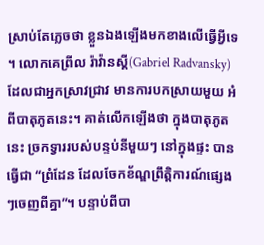ស្រាប់តែភ្លេចថា ខ្លួនឯងឡើងមកខាងលើធ្វើអ្វីទេ។ លោកគេព្រីល រ៉ាវ៉ានស្គី(Gabriel Radvansky) ដែលជាអ្នកស្រាវជ្រាវ មានការបកស្រាយមួយ អំពីបាតុភូតនេះ។ គាត់លើកឡើងថា ក្នុងបាតុភូតនេះ ច្រកទ្វាររបស់បន្ទប់នីមួយៗ នៅក្នុងផ្ទះ បានធ្វើជា “ព្រំដែន ដែលចែកខ័ណ្ឌព្រឹត្តិការណ៍ផ្សេងៗចេញពីគ្នា”។ បន្ទាប់ពីបា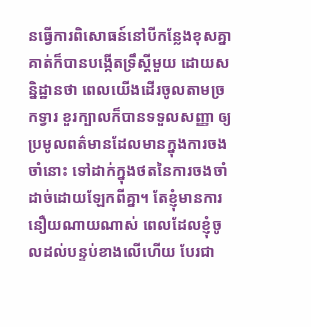នធ្វើការពិសោធន៍នៅបីកន្លែងខុសគ្នា គាត់ក៏បានបង្កើតទ្រឹស្តីមួយ ដោយសន្និដ្ឋានថា ពេលយើងដើរចូលតាមច្រកទ្វារ ខួរក្បាលក៏បានទទួលសញ្ញា ឲ្យប្រមូលពត៌មានដែលមានក្នុងការចងចាំនោះ ទៅដាក់ក្នុងថតនៃការចងចាំដាច់ដោយឡែកពីគ្នា។ តែខ្ញុំមានការនឿយណាយណាស់ ពេលដែលខ្ញុំចូលដល់បន្ទប់ខាងលើហើយ បែរជា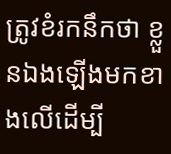ត្រូវខំរកនឹកថា ខ្លួនឯងឡើងមកខាងលើដើម្បី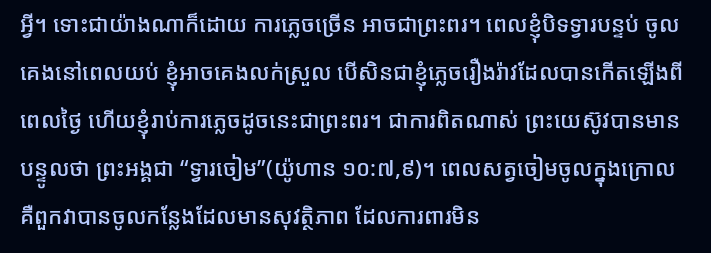អ្វី។ ទោះជាយ៉ាងណាក៏ដោយ ការភ្លេចច្រើន អាចជាព្រះពរ។ ពេលខ្ញុំបិទទ្វារបន្ទប់ ចូលគេងនៅពេលយប់ ខ្ញុំអាចគេងលក់ស្រួល បើសិនជាខ្ញុំភ្លេចរឿងរ៉ាវដែលបានកើតឡើងពីពេលថ្ងៃ ហើយខ្ញុំរាប់ការភ្លេចដូចនេះជាព្រះពរ។ ជាការពិតណាស់ ព្រះយេស៊ូវបានមានបន្ទូលថា ព្រះអង្គជា “ទ្វារចៀម”(យ៉ូហាន ១០:៧,៩)។ ពេលសត្វចៀមចូលក្នុងក្រោល គឺពួកវាបានចូលកន្លែងដែលមានសុវត្ថិភាព ដែលការពារមិន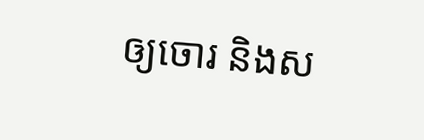ឲ្យចោរ និងស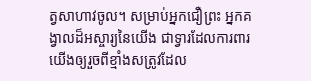ត្វសាហាវចូល។ សម្រាប់អ្នកជឿព្រះ អ្នកគង្វាលដ៏អស្ចារ្យនៃយើង ជាទ្វារដែលការពារយើងឲ្យរួចពីខ្មាំងសត្រូវដែល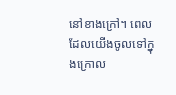នៅខាងក្រៅ។ ពេលដែលយើងចូលទៅក្នុងក្រោល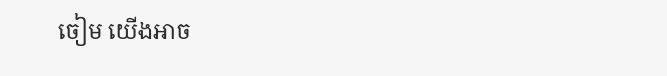ចៀម យើងអាច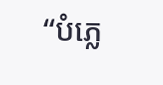“បំភ្លេ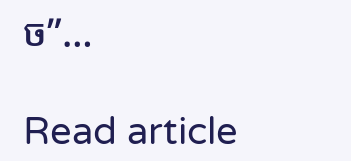ច”…

Read article